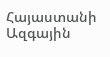Հայաստանի Ազգային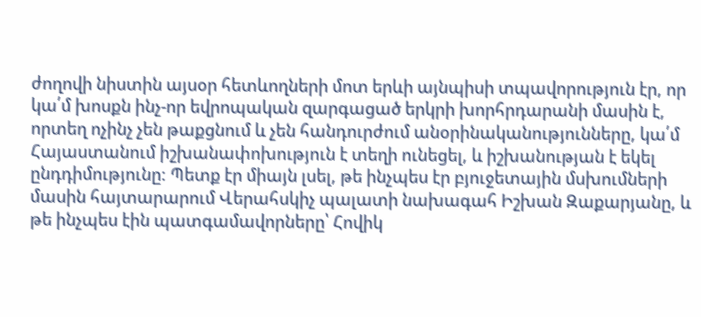ժողովի նիստին այսօր հետևողների մոտ երևի այնպիսի տպավորություն էր, որ կա՛մ խոսքն ինչ-որ եվրոպական զարգացած երկրի խորհրդարանի մասին է, որտեղ ոչինչ չեն թաքցնում և չեն հանդուրժում անօրինականությունները, կա՛մ Հայաստանում իշխանափոխություն է տեղի ունեցել, և իշխանության է եկել ընդդիմությունը: Պետք էր միայն լսել, թե ինչպես էր բյուջետային մսխումների մասին հայտարարում Վերահսկիչ պալատի նախագահ Իշխան Զաքարյանը, և թե ինչպես էին պատգամավորները՝ Հովիկ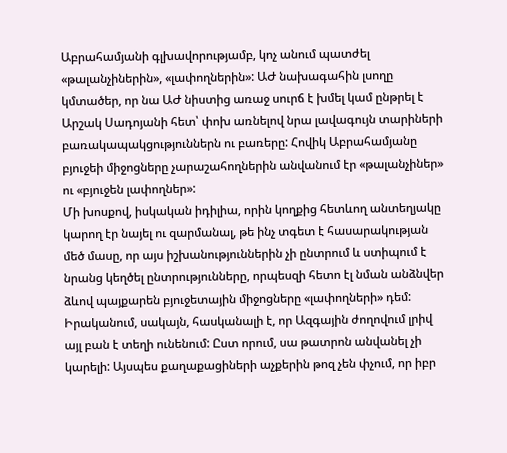Աբրահամյանի գլխավորությամբ, կոչ անում պատժել «թալանչիներին», «լափողներին»: ԱԺ նախագահին լսողը կմտածեր, որ նա ԱԺ նիստից առաջ սուրճ է խմել կամ ընթրել է Արշակ Սադոյանի հետ՝ փոխ առնելով նրա լավագույն տարիների բառակապակցություններն ու բառերը: Հովիկ Աբրահամյանը բյուջեի միջոցները չարաշահողներին անվանում էր «թալանչիներ» ու «բյուջեն լափողներ»:
Մի խոսքով, իսկական իդիլիա, որին կողքից հետևող անտեղյակը կարող էր նայել ու զարմանալ, թե ինչ տգետ է հասարակության մեծ մասը, որ այս իշխանություններին չի ընտրում և ստիպում է նրանց կեղծել ընտրությունները, որպեսզի հետո էլ նման անձնվեր ձևով պայքարեն բյուջետային միջոցները «լափողների» դեմ: Իրականում, սակայն, հասկանալի է, որ Ազգային ժողովում լրիվ այլ բան է տեղի ունենում: Ըստ որում, սա թատրոն անվանել չի կարելի: Այսպես քաղաքացիների աչքերին թոզ չեն փչում, որ իբր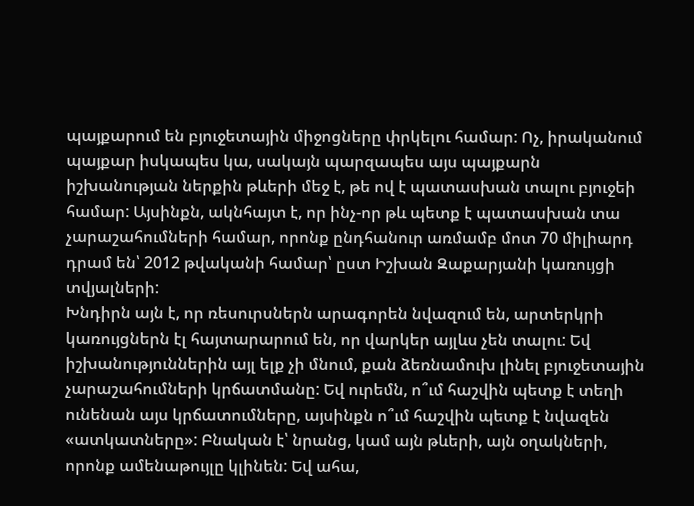պայքարում են բյուջետային միջոցները փրկելու համար: Ոչ, իրականում պայքար իսկապես կա, սակայն պարզապես այս պայքարն իշխանության ներքին թևերի մեջ է, թե ով է պատասխան տալու բյուջեի համար: Այսինքն, ակնհայտ է, որ ինչ-որ թև պետք է պատասխան տա չարաշահումների համար, որոնք ընդհանուր առմամբ մոտ 70 միլիարդ դրամ են՝ 2012 թվականի համար՝ ըստ Իշխան Զաքարյանի կառույցի տվյալների:
Խնդիրն այն է, որ ռեսուրսներն արագորեն նվազում են, արտերկրի կառույցներն էլ հայտարարում են, որ վարկեր այլևս չեն տալու: Եվ իշխանություններին այլ ելք չի մնում, քան ձեռնամուխ լինել բյուջետային չարաշահումների կրճատմանը: Եվ ուրեմն, ո՞ւմ հաշվին պետք է տեղի ունենան այս կրճատումները, այսինքն ո՞ւմ հաշվին պետք է նվազեն «ատկատները»: Բնական է՝ նրանց, կամ այն թևերի, այն օղակների, որոնք ամենաթույլը կլինեն: Եվ ահա,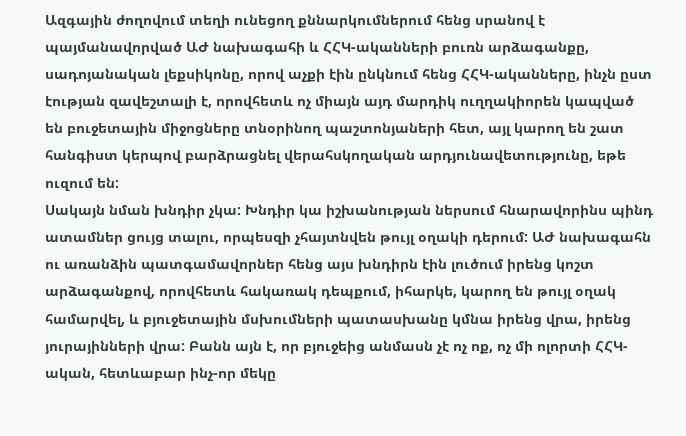Ազգային ժողովում տեղի ունեցող քննարկումներում հենց սրանով է պայմանավորված ԱԺ նախագահի և ՀՀԿ-ականների բուռն արձագանքը, սադոյանական լեքսիկոնը, որով աչքի էին ընկնում հենց ՀՀԿ-ականները, ինչն ըստ էության զավեշտալի է, որովհետև ոչ միայն այդ մարդիկ ուղղակիորեն կապված են բուջետային միջոցները տնօրինող պաշտոնյաների հետ, այլ կարող են շատ հանգիստ կերպով բարձրացնել վերահսկողական արդյունավետությունը, եթե ուզում են:
Սակայն նման խնդիր չկա: Խնդիր կա իշխանության ներսում հնարավորինս պինդ ատամներ ցույց տալու, որպեսզի չհայտնվեն թույլ օղակի դերում: ԱԺ նախագահն ու առանձին պատգամավորներ հենց այս խնդիրն էին լուծում իրենց կոշտ արձագանքով, որովհետև հակառակ դեպքում, իհարկե, կարող են թույլ օղակ համարվել, և բյուջետային մսխումների պատասխանը կմնա իրենց վրա, իրենց յուրայինների վրա: Բանն այն է, որ բյուջեից անմասն չէ ոչ ոք, ոչ մի ոլորտի ՀՀԿ-ական, հետևաբար ինչ-որ մեկը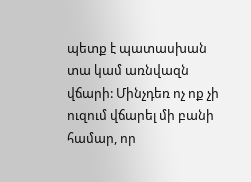պետք է պատասխան տա կամ առնվազն վճարի: Մինչդեռ ոչ ոք չի ուզում վճարել մի բանի համար, որ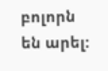բոլորն են արել: